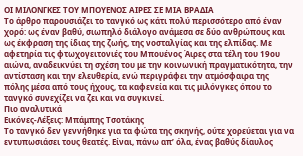ΟΙ ΜΙΛΟΝΓΚΕΣ ΤΟΥ ΜΠΟΥΕΝΟΣ ΑΙΡΕΣ ΣΕ ΜΙΑ ΒΡΑΔΙΑ
Το άρθρο παρουσιάζει το τανγκό ως κάτι πολύ περισσότερο από έναν χορό: ως έναν βαθύ, σιωπηλό διάλογο ανάμεσα σε δύο ανθρώπους και ως έκφραση της ίδιας της ζωής, της νοσταλγίας και της ελπίδας. Με αφετηρία τις φτωχογειτονιές του Μπουένος Άιρες στα τέλη του 19ου αιώνα, αναδεικνύει τη σχέση του με την κοινωνική πραγματικότητα, την αντίσταση και την ελευθερία, ενώ περιγράφει την ατμόσφαιρα της πόλης μέσα από τους ήχους, τα καφενεία και τις μιλόνγκες όπου το τανγκό συνεχίζει να ζει και να συγκινεί.
Πιο αναλυτικά
Εικόνες-Λέξεις: Μπάμπης Τσοτάκης
Το τανγκό δεν γεννήθηκε για τα φώτα της σκηνής, ούτε χορεύεται για να εντυπωσιάσει τους θεατές. Είναι, πάνω απ’ όλα, ένας βαθύς δίαυλος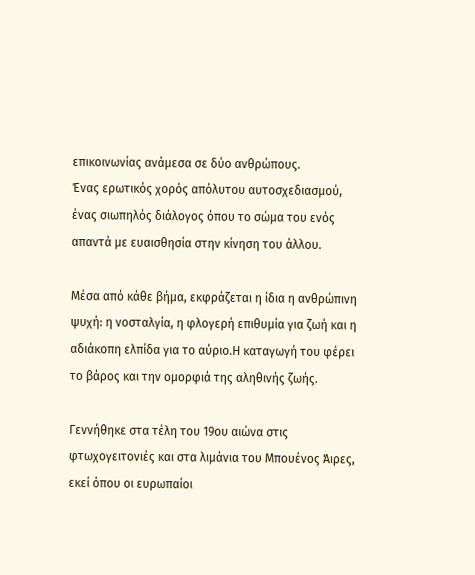επικοινωνίας ανάμεσα σε δύο ανθρώπους.
Ένας ερωτικός χορός απόλυτου αυτοσχεδιασμού, ένας σιωπηλός διάλογος όπου το σώμα του ενός απαντά με ευαισθησία στην κίνηση του άλλου.

Μέσα από κάθε βήμα, εκφράζεται η ίδια η ανθρώπινη ψυχή: η νοσταλγία, η φλογερή επιθυμία για ζωή και η αδιάκοπη ελπίδα για το αύριο.Η καταγωγή του φέρει το βάρος και την ομορφιά της αληθινής ζωής.

Γεννήθηκε στα τέλη του 19ου αιώνα στις φτωχογειτονιές και στα λιμάνια του Μπουένος Άιρες, εκεί όπου οι ευρωπαίοι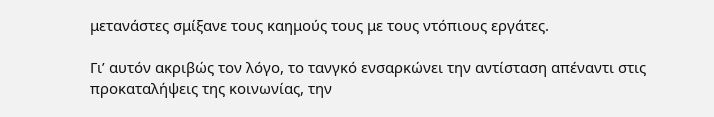μετανάστες σμίξανε τους καημούς τους με τους ντόπιους εργάτες.

Γι’ αυτόν ακριβώς τον λόγο, το τανγκό ενσαρκώνει την αντίσταση απέναντι στις προκαταλήψεις της κοινωνίας, την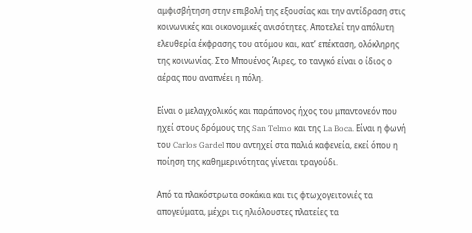αμφισβήτηση στην επιβολή της εξουσίας και την αντίδραση στις κοινωνικές και οικονομικές ανισότητες. Αποτελεί την απόλυτη ελευθερία έκφρασης του ατόμου και, κατ’ επέκταση, ολόκληρης της κοινωνίας. Στο Μπουένος Άιρες, το τανγκό είναι ο ίδιος ο αέρας που αναπνέει η πόλη.

Είναι ο μελαγχολικός και παράπονος ήχος του μπαντονεόν που ηχεί στους δρόμους της San Telmo και της La Boca. Είναι η φωνή του Carlos Gardel που αντηχεί στα παλιά καφενεία, εκεί όπου η ποίηση της καθημερινότητας γίνεται τραγούδι.

Από τα πλακόστρωτα σοκάκια και τις φτωχογειτονιές τα απογεύματα, μέχρι τις ηλιόλουστες πλατείες τα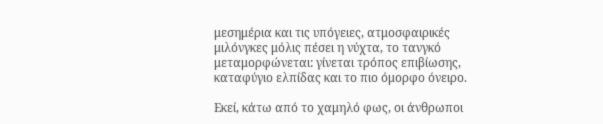μεσημέρια και τις υπόγειες, ατμοσφαιρικές μιλόνγκες μόλις πέσει η νύχτα, το τανγκό μεταμορφώνεται: γίνεται τρόπος επιβίωσης, καταφύγιο ελπίδας και το πιο όμορφο όνειρο.

Εκεί, κάτω από το χαμηλό φως, οι άνθρωποι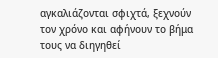αγκαλιάζονται σφιχτά, ξεχνούν τον χρόνο και αφήνουν το βήμα τους να διηγηθεί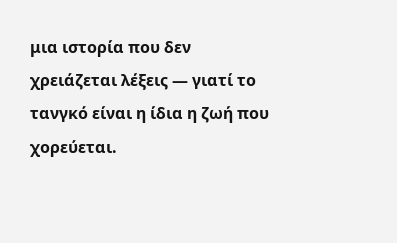μια ιστορία που δεν χρειάζεται λέξεις — γιατί το τανγκό είναι η ίδια η ζωή που χορεύεται.